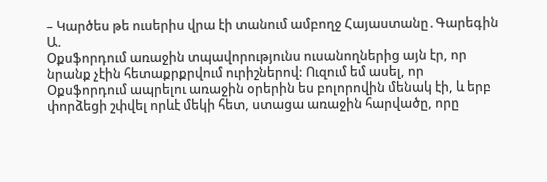– Կարծես թե ուսերիս վրա էի տանում ամբողջ Հայաստանը․Գարեգին Ա.
Օքսֆորդում առաջին տպավորությունս ուսանողներից այն էր, որ նրանք չէին հետաքրքրվում ուրիշներով: Ուզում եմ ասել, որ Օքսֆորդում ապրելու առաջին օրերին ես բոլորովին մենակ էի, և երբ փորձեցի շփվել որևէ մեկի հետ, ստացա առաջին հարվածը, որը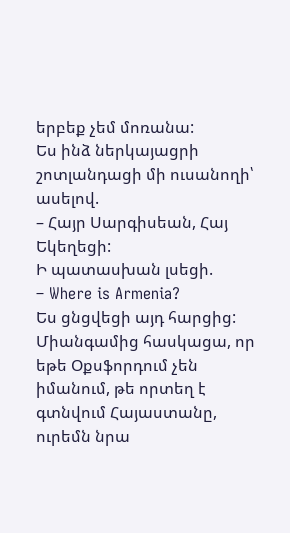երբեք չեմ մոռանա:
Ես ինձ ներկայացրի շոտլանդացի մի ուսանողի՝ ասելով.
– Հայր Սարգիսեան, Հայ Եկեղեցի:
Ի պատասխան լսեցի.
– Where is Armenia?
Ես ցնցվեցի այդ հարցից: Միանգամից հասկացա, որ եթե Օքսֆորդում չեն իմանում, թե որտեղ է գտնվում Հայաստանը, ուրեմն նրա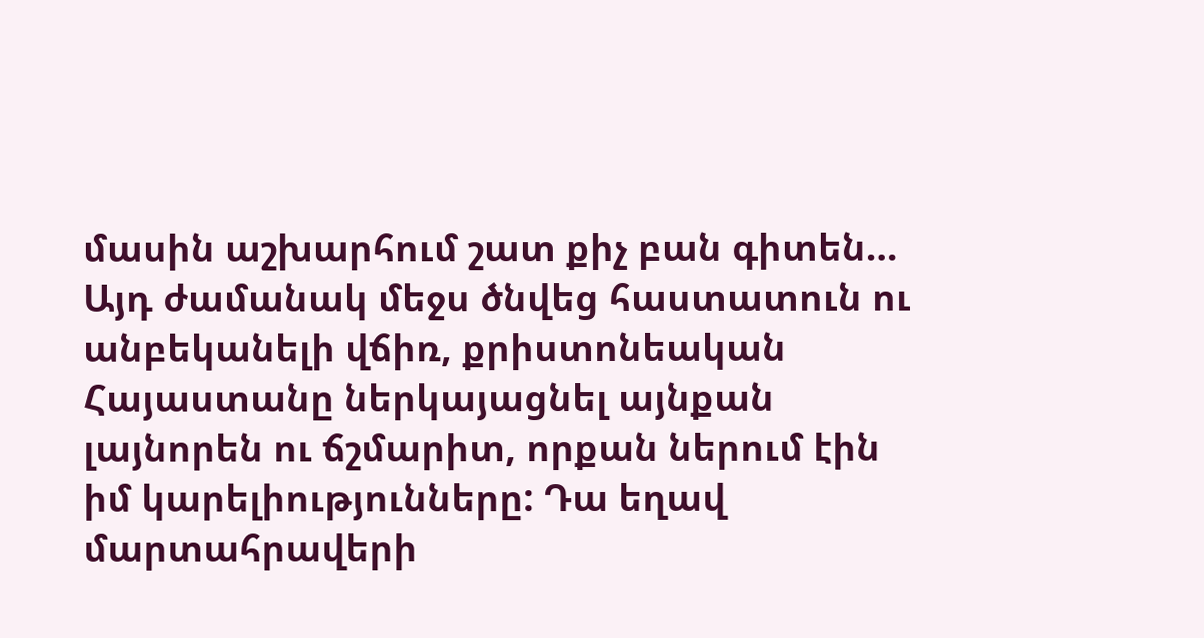մասին աշխարհում շատ քիչ բան գիտեն…
Այդ ժամանակ մեջս ծնվեց հաստատուն ու անբեկանելի վճիռ, քրիստոնեական Հայաստանը ներկայացնել այնքան լայնորեն ու ճշմարիտ, որքան ներում էին իմ կարելիությունները: Դա եղավ մարտահրավերի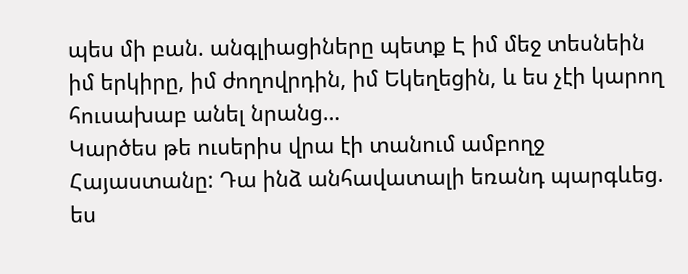պես մի բան. անգլիացիները պետք Է իմ մեջ տեսնեին իմ երկիրը, իմ ժողովրդին, իմ Եկեղեցին, և ես չէի կարող հուսախաբ անել նրանց…
Կարծես թե ուսերիս վրա էի տանում ամբողջ Հայաստանը: Դա ինձ անհավատալի եռանդ պարգևեց. ես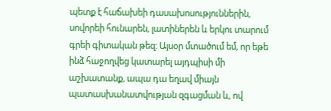պետք է հաճախեի դասախոսություններին, սովորեի հունարեն, լատիներեն և երկու տարում գրեի գիտական թեզ: Այսօր մտածում եմ, որ եթե ինձ հաջողվեց կատարել այդպիսի մի աշխատանք, ապա դա եղավ միայն պատասխանատվության զգացման և, ով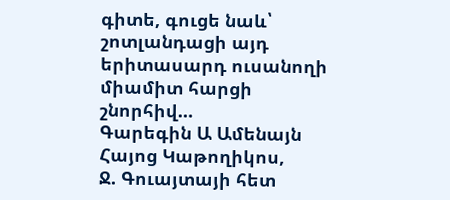գիտե, գուցե նաև՝ շոտլանդացի այդ երիտասարդ ուսանողի միամիտ հարցի շնորհիվ…
Գարեգին Ա Ամենայն Հայոց Կաթողիկոս,
Ջ. Գուայտայի հետ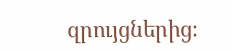զրույցներից։